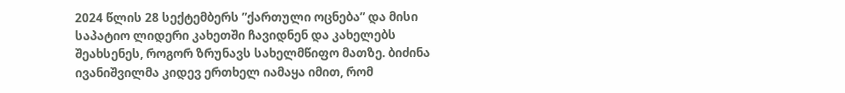2024 წლის 28 სექტემბერს ”ქართული ოცნება” და მისი საპატიო ლიდერი კახეთში ჩავიდნენ და კახელებს შეახსენეს, როგორ ზრუნავს სახელმწიფო მათზე. ბიძინა ივანიშვილმა კიდევ ერთხელ იამაყა იმით, რომ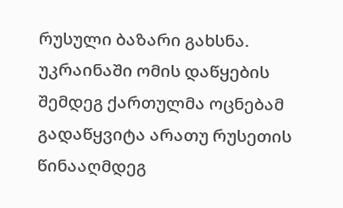რუსული ბაზარი გახსნა.
უკრაინაში ომის დაწყების შემდეგ ქართულმა ოცნებამ გადაწყვიტა არათუ რუსეთის წინააღმდეგ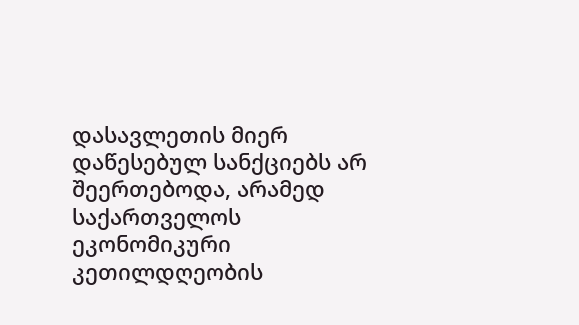დასავლეთის მიერ დაწესებულ სანქციებს არ შეერთებოდა, არამედ საქართველოს ეკონომიკური კეთილდღეობის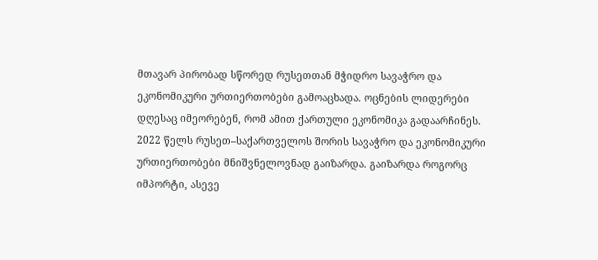მთავარ პირობად სწორედ რუსეთთან მჭიდრო სავაჭრო და ეკონომიკური ურთიერთობები გამოაცხადა. ოცნების ლიდერები დღესაც იმეორებენ, რომ ამით ქართული ეკონომიკა გადაარჩინეს.
2022 წელს რუსეთ–საქართველოს შორის სავაჭრო და ეკონომიკური ურთიერთობები მნიშვნელოვნად გაიზარდა. გაიზარდა როგორც იმპორტი, ასევე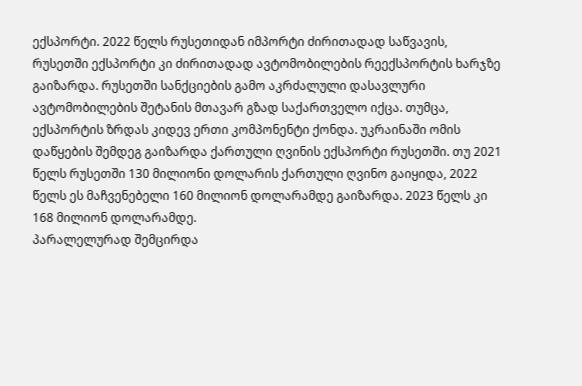ექსპორტი. 2022 წელს რუსეთიდან იმპორტი ძირითადად საწვავის, რუსეთში ექსპორტი კი ძირითადად ავტომობილების რეექსპორტის ხარჯზე გაიზარდა. რუსეთში სანქციების გამო აკრძალული დასავლური ავტომობილების შეტანის მთავარ გზად საქართველო იქცა. თუმცა, ექსპორტის ზრდას კიდევ ერთი კომპონენტი ქონდა. უკრაინაში ომის დაწყების შემდეგ გაიზარდა ქართული ღვინის ექსპორტი რუსეთში. თუ 2021 წელს რუსეთში 130 მილიონი დოლარის ქართული ღვინო გაიყიდა, 2022 წელს ეს მაჩვენებელი 160 მილიონ დოლარამდე გაიზარდა. 2023 წელს კი 168 მილიონ დოლარამდე.
პარალელურად შემცირდა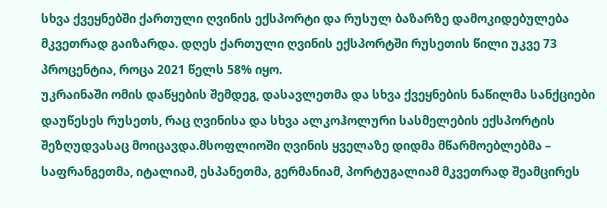სხვა ქვეყნებში ქართული ღვინის ექსპორტი და რუსულ ბაზარზე დამოკიდებულება მკვეთრად გაიზარდა. დღეს ქართული ღვინის ექსპორტში რუსეთის წილი უკვე 73 პროცენტია, როცა 2021 წელს 58% იყო.
უკრაინაში ომის დაწყების შემდეგ, დასავლეთმა და სხვა ქვეყნების ნაწილმა სანქციები დაუწესეს რუსეთს, რაც ღვინისა და სხვა ალკოჰოლური სასმელების ექსპორტის შეზღუდვასაც მოიცავდა.მსოფლიოში ღვინის ყველაზე დიდმა მწარმოებლებმა – საფრანგეთმა, იტალიამ, ესპანეთმა, გერმანიამ, პორტუგალიამ მკვეთრად შეამცირეს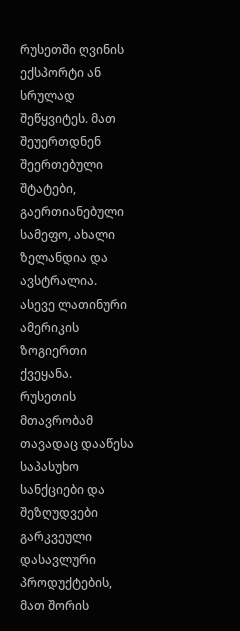რუსეთში ღვინის ექსპორტი ან სრულად შეწყვიტეს. მათ შეუერთდნენ შეერთებული შტატები, გაერთიანებული სამეფო, ახალი ზელანდია და ავსტრალია. ასევე ლათინური ამერიკის ზოგიერთი ქვეყანა.
რუსეთის მთავრობამ თავადაც დააწესა საპასუხო სანქციები და შეზღუდვები გარკვეული დასავლური პროდუქტების, მათ შორის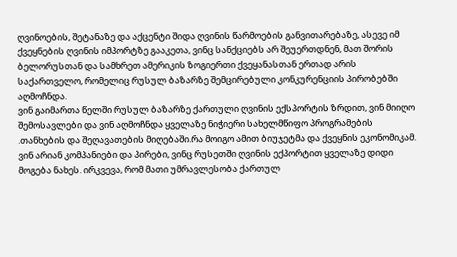ღვინოების, შეტანაზე და აქცენტი შიდა ღვინის წარმოების განვითარებაზე, ასევე იმ ქვეყნების ღვინის იმპორტზე გააკეთა, ვინც სანქციებს არ შეუერთდნენ, მათ შორის ბელორუსთან და სამხრეთ ამერიკის ზოგიერთი ქვეყანასთან ერთად არის საქართველო, რომელიც რუსულ ბაზარზე შემცირებული კონკურენციის პირობებში აღმოჩნდა.
ვინ გაიმართა წელში რუსულ ბაზარზე ქართული ღვინის ექსპორტის ზრდით, ვინ მიიღო შემოსავლები და ვინ აღმოჩნდა ყველაზე ნიჭიერი სახელმწიფო პროგრამების .თანხების და შეღავათების მიღებაში.რა მოიგო ამით ბიუჯეტმა და ქვეყნის ეკონომიკამ.
ვინ არიან კომპანიები და პირები, ვინც რუსეთში ღვინის ექპორტით ყველაზე დიდი მოგება ნახეს. ირკვევა, რომ მათი უმრავლესობა ქართულ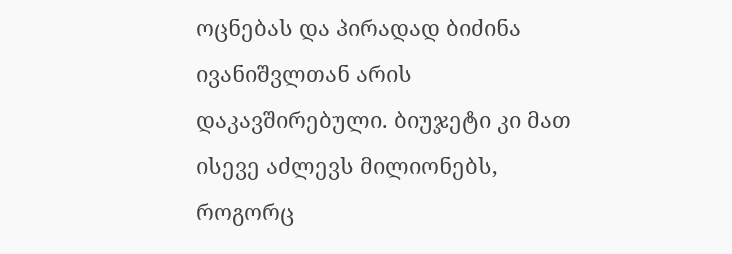ოცნებას და პირადად ბიძინა ივანიშვლთან არის დაკავშირებული. ბიუჯეტი კი მათ ისევე აძლევს მილიონებს, როგორც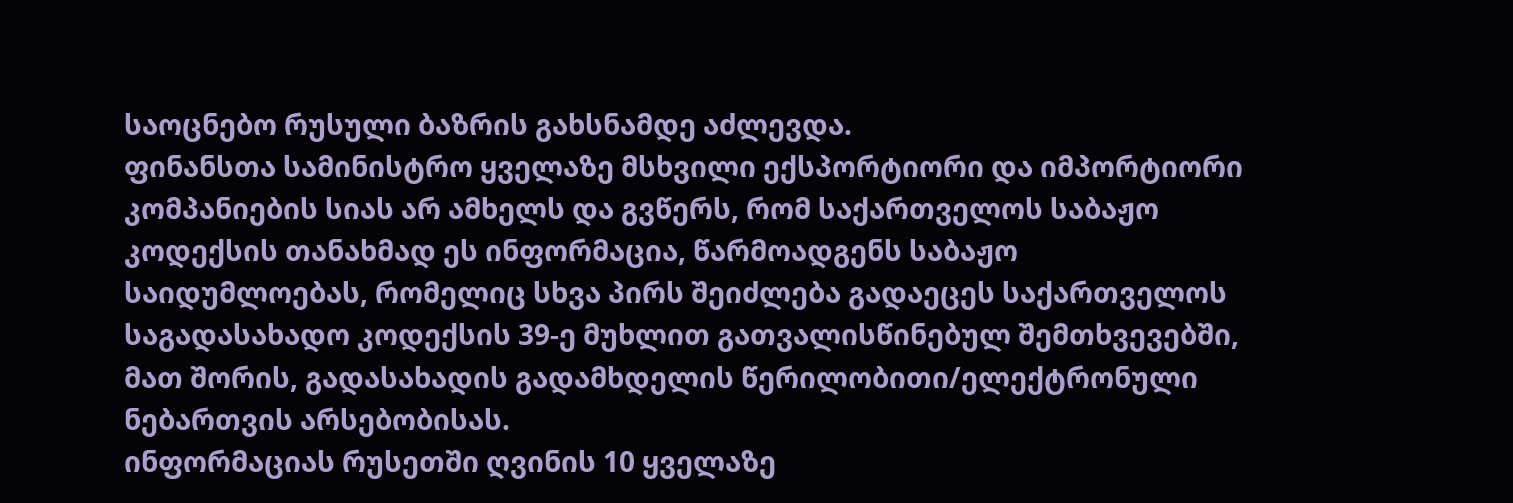საოცნებო რუსული ბაზრის გახსნამდე აძლევდა.
ფინანსთა სამინისტრო ყველაზე მსხვილი ექსპორტიორი და იმპორტიორი კომპანიების სიას არ ამხელს და გვწერს, რომ საქართველოს საბაჟო კოდექსის თანახმად ეს ინფორმაცია, წარმოადგენს საბაჟო საიდუმლოებას, რომელიც სხვა პირს შეიძლება გადაეცეს საქართველოს საგადასახადო კოდექსის 39-ე მუხლით გათვალისწინებულ შემთხვევებში, მათ შორის, გადასახადის გადამხდელის წერილობითი/ელექტრონული ნებართვის არსებობისას.
ინფორმაციას რუსეთში ღვინის 10 ყველაზე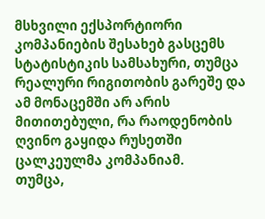მსხვილი ექსპორტიორი კომპანიების შესახებ გასცემს სტატისტიკის სამსახური, თუმცა რეალური რიგითობის გარეშე და ამ მონაცემში არ არის მითითებული, რა რაოდენობის ღვინო გაყიდა რუსეთში ცალკეულმა კომპანიამ.
თუმცა,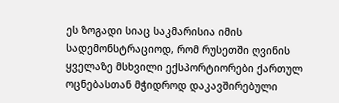ეს ზოგადი სიაც საკმარისია იმის სადემონსტრაციოდ, რომ რუსეთში ღვინის ყველაზე მსხვილი ექსპორტიორები ქართულ ოცნებასთან მჭიდროდ დაკავშირებული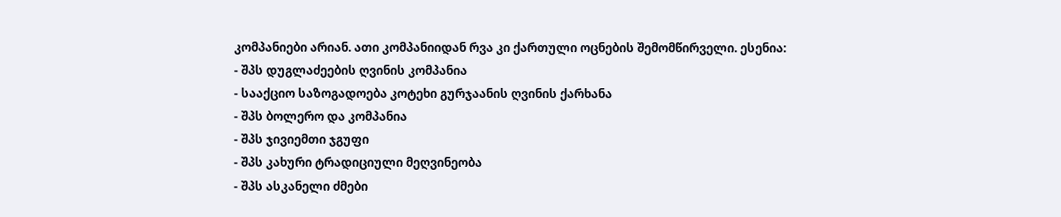კომპანიები არიან. ათი კომპანიიდან რვა კი ქართული ოცნების შემომწირველი. ესენია:
- შპს დუგლაძეების ღვინის კომპანია
- სააქციო საზოგადოება კოტეხი გურჯაანის ღვინის ქარხანა
- შპს ბოლერო და კომპანია
- შპს ჯივიემთი ჯგუფი
- შპს კახური ტრადიციული მეღვინეობა
- შპს ასკანელი ძმები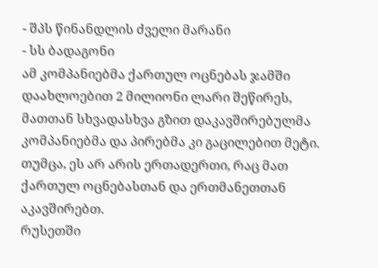- შპს წინანდლის ძველი მარანი
- სს ბადაგონი
ამ კომპანიებმა ქართულ ოცნებას ჯამში დაახლოებით 2 მილიონი ლარი შეწირეს, მათთან სხვადასხვა გზით დაკავშირებულმა კომპანიებმა და პირებმა კი გაცილებით მეტი.
თუმცა, ეს არ არის ერთადერთი, რაც მათ ქართულ ოცნებასთან და ერთმანეთთან აკავშირებთ.
რუსეთში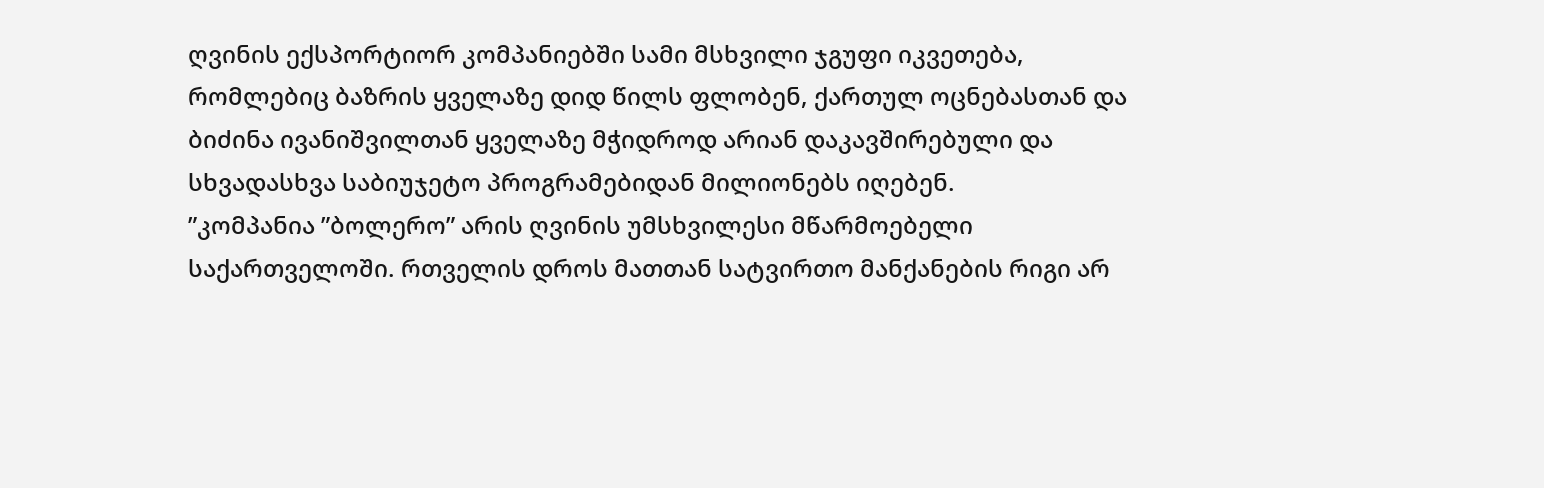ღვინის ექსპორტიორ კომპანიებში სამი მსხვილი ჯგუფი იკვეთება, რომლებიც ბაზრის ყველაზე დიდ წილს ფლობენ, ქართულ ოცნებასთან და ბიძინა ივანიშვილთან ყველაზე მჭიდროდ არიან დაკავშირებული და სხვადასხვა საბიუჯეტო პროგრამებიდან მილიონებს იღებენ.
”კომპანია ”ბოლერო” არის ღვინის უმსხვილესი მწარმოებელი საქართველოში. რთველის დროს მათთან სატვირთო მანქანების რიგი არ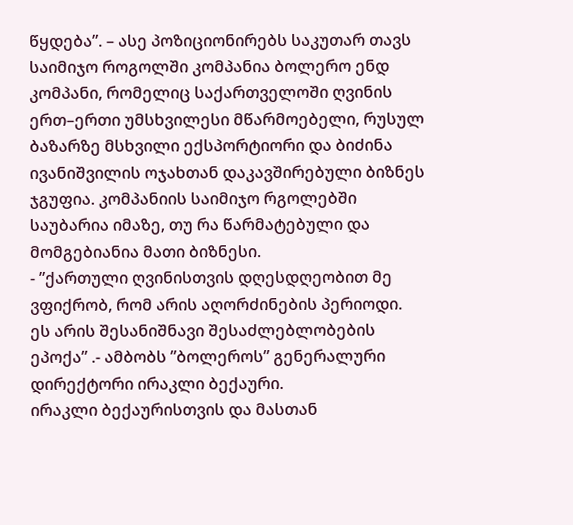წყდება”. – ასე პოზიციონირებს საკუთარ თავს საიმიჯო როგოლში კომპანია ბოლერო ენდ კომპანი, რომელიც საქართველოში ღვინის ერთ–ერთი უმსხვილესი მწარმოებელი, რუსულ ბაზარზე მსხვილი ექსპორტიორი და ბიძინა ივანიშვილის ოჯახთან დაკავშირებული ბიზნეს ჯგუფია. კომპანიის საიმიჯო რგოლებში საუბარია იმაზე, თუ რა წარმატებული და მომგებიანია მათი ბიზნესი.
- ”ქართული ღვინისთვის დღესდღეობით მე ვფიქრობ, რომ არის აღორძინების პერიოდი.
ეს არის შესანიშნავი შესაძლებლობების ეპოქა” .- ამბობს ”ბოლეროს” გენერალური დირექტორი ირაკლი ბექაური.
ირაკლი ბექაურისთვის და მასთან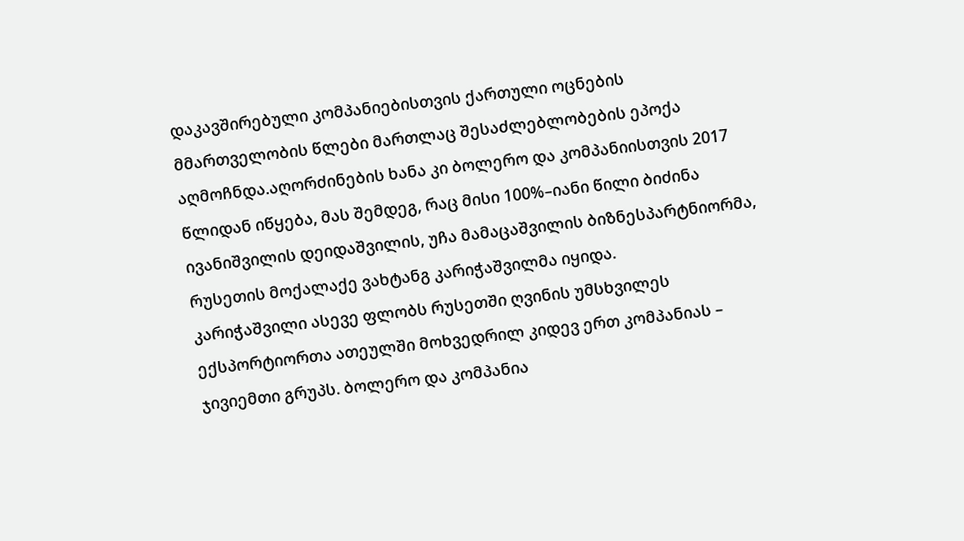დაკავშირებული კომპანიებისთვის ქართული ოცნების მმართველობის წლები მართლაც შესაძლებლობების ეპოქა აღმოჩნდა.აღორძინების ხანა კი ბოლერო და კომპანიისთვის 2017 წლიდან იწყება, მას შემდეგ, რაც მისი 100%–იანი წილი ბიძინა ივანიშვილის დეიდაშვილის, უჩა მამაცაშვილის ბიზნესპარტნიორმა, რუსეთის მოქალაქე ვახტანგ კარიჭაშვილმა იყიდა.
კარიჭაშვილი ასევე ფლობს რუსეთში ღვინის უმსხვილეს ექსპორტიორთა ათეულში მოხვედრილ კიდევ ერთ კომპანიას – ჯივიემთი გრუპს. ბოლერო და კომპანია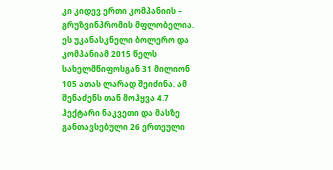კი კიდევ ერთი კომპანიის – გრუზვინპრომის მფლობელია. ეს უკანასკნელი ბოლერო და კომპანიამ 2015 წელს სახელმწიფოსგან 31 მილიონ 105 ათას ლარად შეიძინა. ამ შენაძენს თან მოჰყვა 4.7 ჰექტარი ნაკვეთი და მასზე განთავსებული 26 ერთეული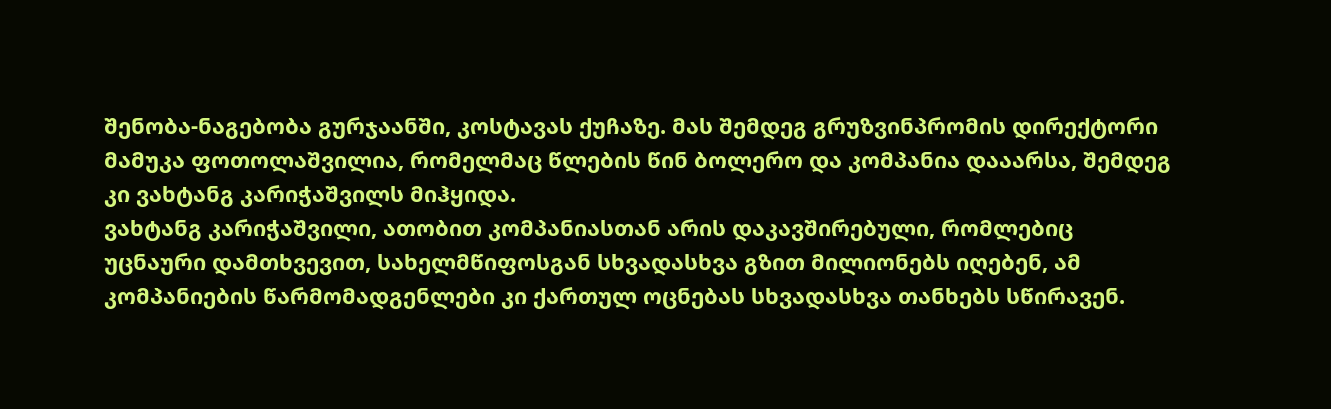შენობა-ნაგებობა გურჯაანში, კოსტავას ქუჩაზე. მას შემდეგ გრუზვინპრომის დირექტორი მამუკა ფოთოლაშვილია, რომელმაც წლების წინ ბოლერო და კომპანია დააარსა, შემდეგ კი ვახტანგ კარიჭაშვილს მიჰყიდა.
ვახტანგ კარიჭაშვილი, ათობით კომპანიასთან არის დაკავშირებული, რომლებიც უცნაური დამთხვევით, სახელმწიფოსგან სხვადასხვა გზით მილიონებს იღებენ, ამ კომპანიების წარმომადგენლები კი ქართულ ოცნებას სხვადასხვა თანხებს სწირავენ.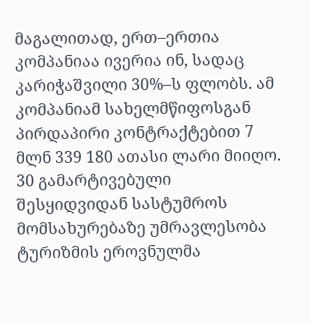მაგალითად, ერთ–ერთია კომპანიაა ივერია ინ, სადაც კარიჭაშვილი 30%–ს ფლობს. ამ კომპანიამ სახელმწიფოსგან პირდაპირი კონტრაქტებით 7 მლნ 339 180 ათასი ლარი მიიღო. 30 გამარტივებული შესყიდვიდან სასტუმროს მომსახურებაზე უმრავლესობა ტურიზმის ეროვნულმა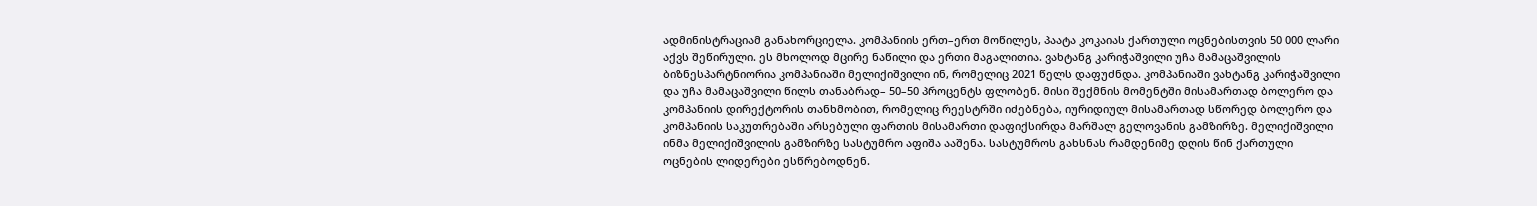ადმინისტრაციამ განახორციელა. კომპანიის ერთ–ერთ მოწილეს, პაატა კოკაიას ქართული ოცნებისთვის 50 000 ლარი აქვს შეწირული. ეს მხოლოდ მცირე ნაწილი და ერთი მაგალითია. ვახტანგ კარიჭაშვილი უჩა მამაცაშვილის ბიზნესპარტნიორია კომპანიაში მელიქიშვილი ინ, რომელიც 2021 წელს დაფუძნდა. კომპანიაში ვახტანგ კარიჭაშვილი და უჩა მამაცაშვილი წილს თანაბრად– 50–50 პროცენტს ფლობენ. მისი შექმნის მომენტში მისამართად ბოლერო და კომპანიის დირექტორის თანხმობით, რომელიც რეესტრში იძებნება, იურიდიულ მისამართად სწორედ ბოლერო და კომპანიის საკუთრებაში არსებული ფართის მისამართი დაფიქსირდა მარშალ გელოვანის გამზირზე. მელიქიშვილი ინმა მელიქიშვილის გამზირზე სასტუმრო აფიშა ააშენა. სასტუმროს გახსნას რამდენიმე დღის წინ ქართული ოცნების ლიდერები ესწრებოდნენ.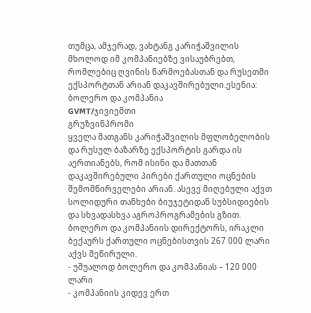თუმცა, ამჯერად, ვახტანგ კარიჭაშვილის მხოლოდ იმ კომპანიებზე ვისაუბრებთ, რომლებიც ღვინის წარმოებასთან და რუსეთში ექსპორტთან არიან დაკავშირებული.ესენია:
ბოლერო და კომპანია
GVMT/ჯივიემთი
გრუზვინპრომი
ყველა მათგანს კარიჭაშვილის მფლობელობის და რუსულ ბაზარზე ექსპორტის გარდა ის აერთიანებს, რომ ისინი და მათთან დაკავშირებული პირები ქართული ოცნების შემომწირველები არიან. ასევე მიღებული აქვთ სოლიდური თანხები ბიუჯეტიდან სუბსიდიების და სხვადასხვა აგროპროგრამების გზით.
ბოლერო და კომპანიის დირექტორს, ირაკლი ბექაურს ქართული ოცნებისთვის 267 000 ლარი აქვს შეწირული.
- უშუალოდ ბოლერო და კომპანიას – 120 000 ლარი
- კომპანიის კიდევ ერთ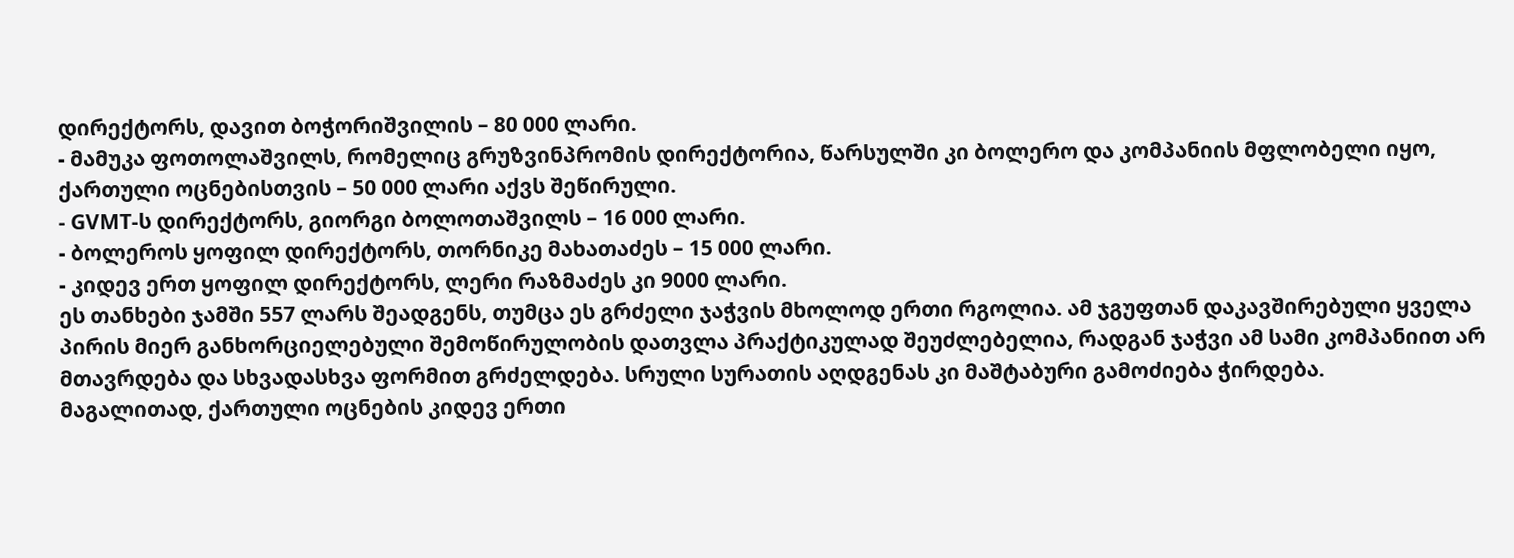დირექტორს, დავით ბოჭორიშვილის – 80 000 ლარი.
- მამუკა ფოთოლაშვილს, რომელიც გრუზვინპრომის დირექტორია, წარსულში კი ბოლერო და კომპანიის მფლობელი იყო, ქართული ოცნებისთვის – 50 000 ლარი აქვს შეწირული.
- GVMT-ს დირექტორს, გიორგი ბოლოთაშვილს – 16 000 ლარი.
- ბოლეროს ყოფილ დირექტორს, თორნიკე მახათაძეს – 15 000 ლარი.
- კიდევ ერთ ყოფილ დირექტორს, ლერი რაზმაძეს კი 9000 ლარი.
ეს თანხები ჯამში 557 ლარს შეადგენს, თუმცა ეს გრძელი ჯაჭვის მხოლოდ ერთი რგოლია. ამ ჯგუფთან დაკავშირებული ყველა პირის მიერ განხორციელებული შემოწირულობის დათვლა პრაქტიკულად შეუძლებელია, რადგან ჯაჭვი ამ სამი კომპანიით არ მთავრდება და სხვადასხვა ფორმით გრძელდება. სრული სურათის აღდგენას კი მაშტაბური გამოძიება ჭირდება.
მაგალითად, ქართული ოცნების კიდევ ერთი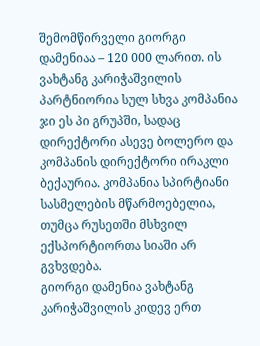შემომწირველი გიორგი დამენიაა – 120 000 ლარით. ის ვახტანგ კარიჭაშვილის პარტნიორია სულ სხვა კომპანია ჯი ეს პი გრუპში, სადაც დირექტორი ასევე ბოლერო და კომპანის დირექტორი ირაკლი ბექაურია. კომპანია სპირტიანი სასმელების მწარმოებელია, თუმცა რუსეთში მსხვილ ექსპორტიორთა სიაში არ გვხვდება.
გიორგი დამენია ვახტანგ კარიჭაშვილის კიდევ ერთ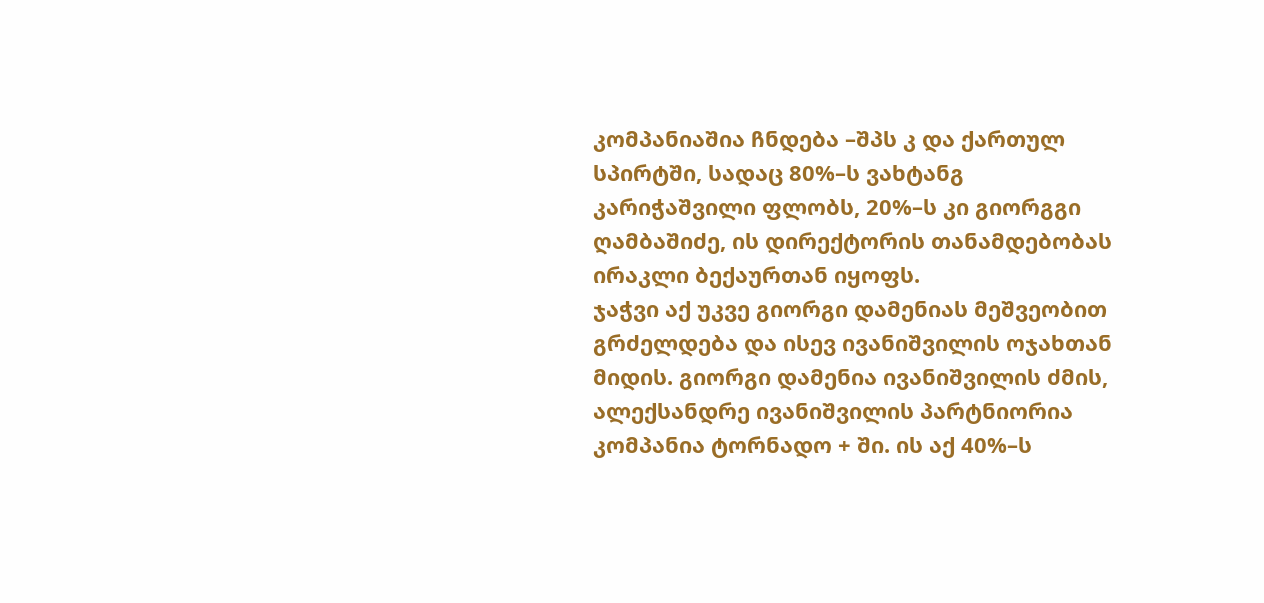კომპანიაშია ჩნდება –შპს კ და ქართულ სპირტში, სადაც 80%–ს ვახტანგ კარიჭაშვილი ფლობს, 20%–ს კი გიორგგი ღამბაშიძე, ის დირექტორის თანამდებობას ირაკლი ბექაურთან იყოფს.
ჯაჭვი აქ უკვე გიორგი დამენიას მეშვეობით გრძელდება და ისევ ივანიშვილის ოჯახთან მიდის. გიორგი დამენია ივანიშვილის ძმის, ალექსანდრე ივანიშვილის პარტნიორია კომპანია ტორნადო + ში. ის აქ 40%–ს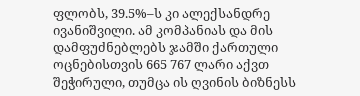ფლობს, 39.5%–ს კი ალექსანდრე ივანიშვილი. ამ კომპანიას და მის დამფუძნებლებს ჯამში ქართული ოცნებისთვის 665 767 ლარი აქვთ შეჭირული, თუმცა ის ღვინის ბიზნესს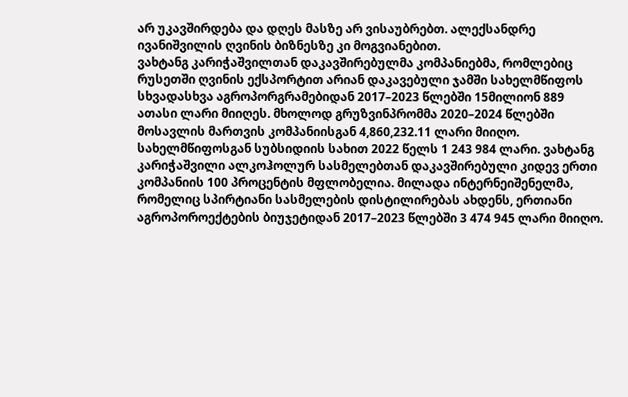არ უკავშირდება და დღეს მასზე არ ვისაუბრებთ. ალექსანდრე ივანიშვილის ღვინის ბიზნესზე კი მოგვიანებით.
ვახტანგ კარიჭაშვილთან დაკავშირებულმა კომპანიებმა, რომლებიც რუსეთში ღვინის ექსპორტით არიან დაკავებული ჯამში სახელმწიფოს სხვადასხვა აგროპორგრამებიდან 2017–2023 წლებში 15მილიონ 889 ათასი ლარი მიიღეს. მხოლოდ გრუზვინპრომმა 2020–2024 წლებში მოსავლის მართვის კომპანიისგან 4,860,232.11 ლარი მიიღო. სახელმწიფოსგან სუბსიდიის სახით 2022 წელს 1 243 984 ლარი. ვახტანგ კარიჭაშვილი ალკოჰოლურ სასმელებთან დაკავშირებული კიდევ ერთი კომპანიის 100 პროცენტის მფლობელია. მილადა ინტერნეიშენელმა, რომელიც სპირტიანი სასმელების დისტილირებას ახდენს, ერთიანი აგროპოროექტების ბიუჯეტიდან 2017–2023 წლებში 3 474 945 ლარი მიიღო.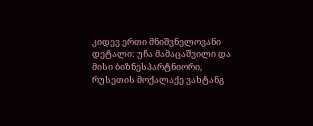კიდევ ერთი მნიშვნელოვანი დეტალი: უჩა მამაცაშვილი და მისი ბიზნესპარტნიორი, რუსეთის მოქალაქე ვახტანგ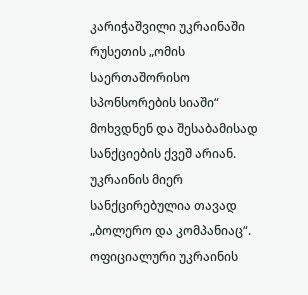კარიჭაშვილი უკრაინაში რუსეთის „ომის საერთაშორისო სპონსორების სიაში“ მოხვდნენ და შესაბამისად სანქციების ქვეშ არიან.
უკრაინის მიერ სანქცირებულია თავად „ბოლერო და კომპანიაც“. ოფიციალური უკრაინის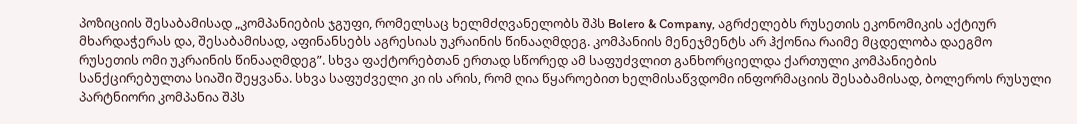პოზიციის შესაბამისად „კომპანიების ჯგუფი, რომელსაც ხელმძღვანელობს შპს Bolero & Company, აგრძელებს რუსეთის ეკონომიკის აქტიურ მხარდაჭერას და, შესაბამისად, აფინანსებს აგრესიას უკრაინის წინააღმდეგ. კომპანიის მენეჯმენტს არ ჰქონია რაიმე მცდელობა დაეგმო რუსეთის ომი უკრაინის წინააღმდეგ”. სხვა ფაქტორებთან ერთად სწორედ ამ საფუძვლით განხორციელდა ქართული კომპანიების სანქცირებულთა სიაში შეყვანა. სხვა საფუძველი კი ის არის, რომ ღია წყაროებით ხელმისაწვდომი ინფორმაციის შესაბამისად, ბოლეროს რუსული პარტნიორი კომპანია შპს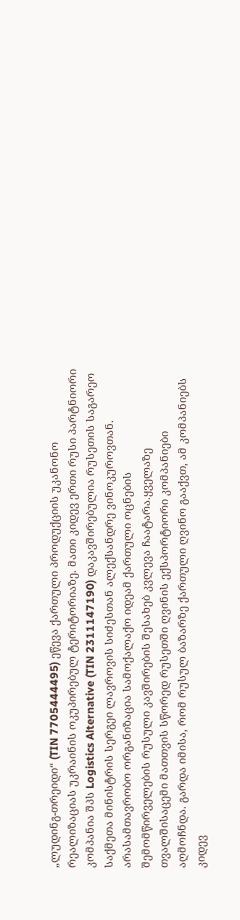„ლუდინგ-თრეიდი“ (TIN 7705444495) ეწევა ქართული პროდუქციის უკანონო რეალიზაციას უკრაინის ოკუპირებულ ტერიტორიაზე. მათი კიდევ ერთი რუსი პარტნიორი კომპანია შპს Logistics Alternative (TIN 2311147190) დაკავშირებულია რუსეთის საგარეო საქმეთა მინისტრის სერგეი ლავროვის სიძესთან ალექსანდრე ვინოკუროვთან.
არასამთავრობო ორგანიზაცია სამოქალაქო იდეამ ქართული ოცნების შემომწირველების რუსული კავშირების შესახებ კვლევა ჩაატარა.ყველაზე თვალშისაცემი მათთვის სწორედ რუსეთში ღვინის ექსპორტიორი კომპანიები აღმოჩნდა. გარდა იმისა, რომ რუსულ ბაზარზე ქართული ღვინო გააქვთ, ამ კომპანიებს კიდევ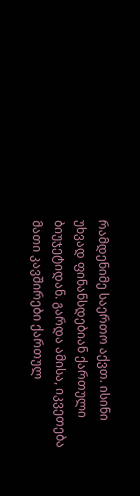რამდენიმე საერთო აქვთ. ისინი უხვად ფინანსდებიან ქართული ბიუჯეტიდან. გარდა ამისა, იკვეთება მათი კავშირები ქართულ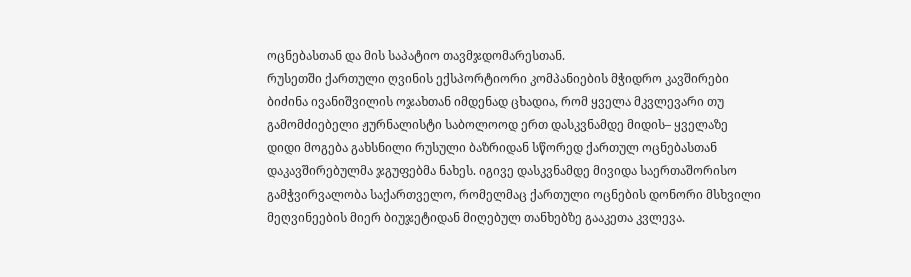ოცნებასთან და მის საპატიო თავმჯდომარესთან.
რუსეთში ქართული ღვინის ექსპორტიორი კომპანიების მჭიდრო კავშირები ბიძინა ივანიშვილის ოჯახთან იმდენად ცხადია, რომ ყველა მკვლევარი თუ გამომძიებელი ჟურნალისტი საბოლოოდ ერთ დასკვნამდე მიდის– ყველაზე დიდი მოგება გახსნილი რუსული ბაზრიდან სწორედ ქართულ ოცნებასთან დაკავშირებულმა ჯგუფებმა ნახეს. იგივე დასკვნამდე მივიდა საერთაშორისო გამჭვირვალობა საქართველო, რომელმაც ქართული ოცნების დონორი მსხვილი მეღვინეების მიერ ბიუჯეტიდან მიღებულ თანხებზე გააკეთა კვლევა.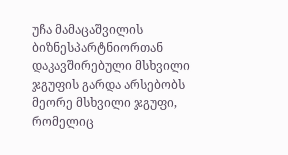უჩა მამაცაშვილის ბიზნესპარტნიორთან დაკავშირებული მსხვილი ჯგუფის გარდა არსებობს მეორე მსხვილი ჯგუფი, რომელიც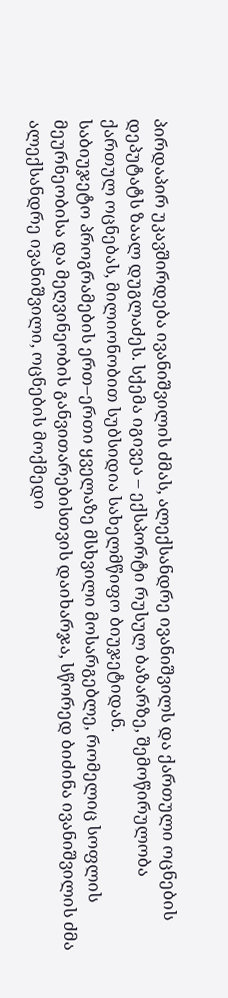პირდაპირ უკავშირდება ივანიშვილის ძმას, ალექსანდრე ივანიშვილს და ქართული ოცნების დეპუტატს ზაალ დუგლაძეს. სქემა იგივეა – ექსპორტი რუსულ ბაზარზე, შემოწირულობა ქართულ ოცნებას, მილიონობით სუბსიდია სახელმწიფო ბიუჯეტიდან.
საბიუჯეტო პროგრამების ერთ–ერთი ყველაზე მსხვილი მოსარგებლე, რომელიც სოფლის მეურნეობისა და მეღვინეობის განვითარებისთვის დაიხარჯა, სწორედ ბიძინა ივანიშვილის ძმა ალექსანდრე ივანიშვილი, ოცნების მოქმედი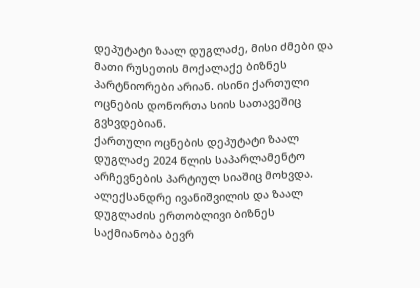დეპუტატი ზაალ დუგლაძე, მისი ძმები და მათი რუსეთის მოქალაქე ბიზნეს პარტნიორები არიან. ისინი ქართული ოცნების დონორთა სიის სათავეშიც გვხვდებიან.
ქართული ოცნების დეპუტატი ზაალ დუგლაძე 2024 წლის საპარლამენტო არჩევნების პარტიულ სიაშიც მოხვდა. ალექსანდრე ივანიშვილის და ზაალ დუგლაძის ერთობლივი ბიზნეს საქმიანობა ბევრ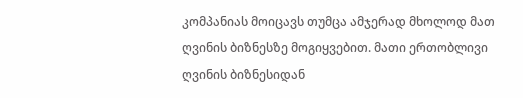კომპანიას მოიცავს თუმცა ამჯერად მხოლოდ მათ ღვინის ბიზნესზე მოგიყვებით. მათი ერთობლივი ღვინის ბიზნესიდან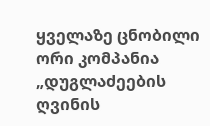ყველაზე ცნობილი ორი კომპანია „დუგლაძეების ღვინის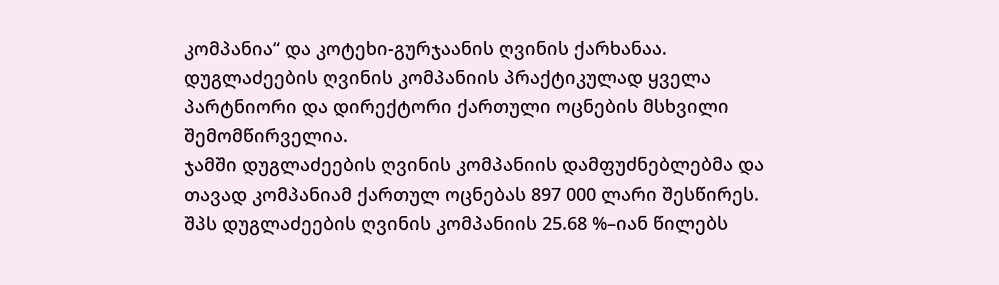კომპანია“ და კოტეხი-გურჯაანის ღვინის ქარხანაა. დუგლაძეების ღვინის კომპანიის პრაქტიკულად ყველა პარტნიორი და დირექტორი ქართული ოცნების მსხვილი შემომწირველია.
ჯამში დუგლაძეების ღვინის კომპანიის დამფუძნებლებმა და თავად კომპანიამ ქართულ ოცნებას 897 000 ლარი შესწირეს.
შპს დუგლაძეების ღვინის კომპანიის 25.68 %–იან წილებს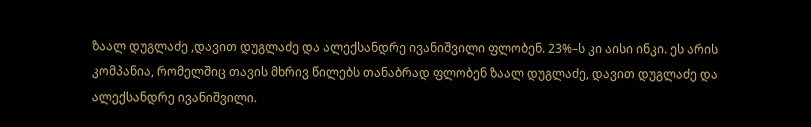ზაალ დუგლაძე ,დავით დუგლაძე და ალექსანდრე ივანიშვილი ფლობენ. 23%–ს კი აისი ინკი. ეს არის კომპანია, რომელშიც თავის მხრივ წილებს თანაბრად ფლობენ ზაალ დუგლაძე, დავით დუგლაძე და ალექსანდრე ივანიშვილი.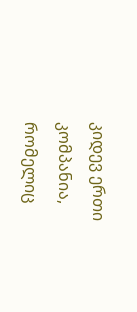კიდევ ერთი კომპანია, რომელიც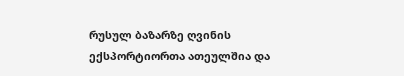რუსულ ბაზარზე ღვინის ექსპორტიორთა ათეულშია და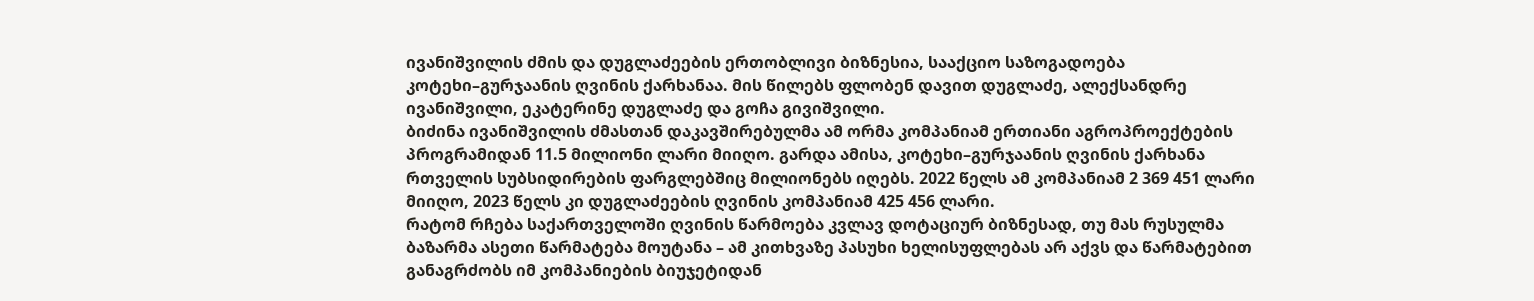ივანიშვილის ძმის და დუგლაძეების ერთობლივი ბიზნესია, სააქციო საზოგადოება კოტეხი–გურჯაანის ღვინის ქარხანაა. მის წილებს ფლობენ დავით დუგლაძე, ალექსანდრე ივანიშვილი, ეკატერინე დუგლაძე და გოჩა გივიშვილი.
ბიძინა ივანიშვილის ძმასთან დაკავშირებულმა ამ ორმა კომპანიამ ერთიანი აგროპროექტების პროგრამიდან 11.5 მილიონი ლარი მიიღო. გარდა ამისა, კოტეხი–გურჯაანის ღვინის ქარხანა რთველის სუბსიდირების ფარგლებშიც მილიონებს იღებს. 2022 წელს ამ კომპანიამ 2 369 451 ლარი მიიღო, 2023 წელს კი დუგლაძეების ღვინის კომპანიამ 425 456 ლარი.
რატომ რჩება საქართველოში ღვინის წარმოება კვლავ დოტაციურ ბიზნესად, თუ მას რუსულმა ბაზარმა ასეთი წარმატება მოუტანა – ამ კითხვაზე პასუხი ხელისუფლებას არ აქვს და წარმატებით განაგრძობს იმ კომპანიების ბიუჯეტიდან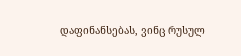დაფინანსებას, ვინც რუსულ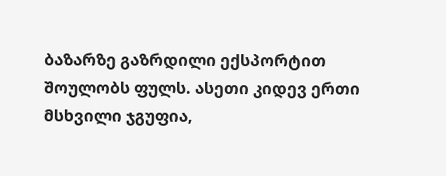ბაზარზე გაზრდილი ექსპორტით შოულობს ფულს. ასეთი კიდევ ერთი მსხვილი ჯგუფია,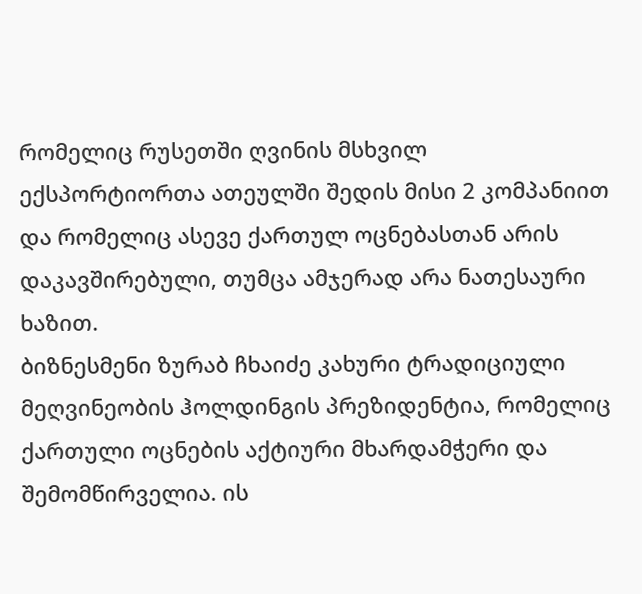რომელიც რუსეთში ღვინის მსხვილ ექსპორტიორთა ათეულში შედის მისი 2 კომპანიით და რომელიც ასევე ქართულ ოცნებასთან არის დაკავშირებული, თუმცა ამჯერად არა ნათესაური ხაზით.
ბიზნესმენი ზურაბ ჩხაიძე კახური ტრადიციული მეღვინეობის ჰოლდინგის პრეზიდენტია, რომელიც ქართული ოცნების აქტიური მხარდამჭერი და შემომწირველია. ის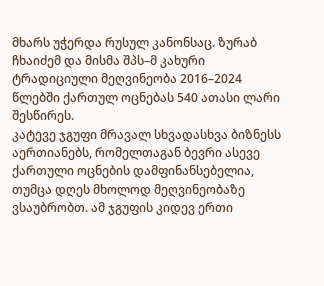მხარს უჭერდა რუსულ კანონსაც. ზურაბ ჩხაიძემ და მისმა შპს–მ კახური ტრადიციული მეღვინეობა 2016–2024 წლებში ქართულ ოცნებას 540 ათასი ლარი შესწირეს.
კატევე ჯგუფი მრავალ სხვადასხვა ბიზნესს აერთიანებს, რომელთაგან ბევრი ასევე ქართული ოცნების დამფინანსებელია, თუმცა დღეს მხოლოდ მეღვინეობაზე ვსაუბრობთ. ამ ჯგუფის კიდევ ერთი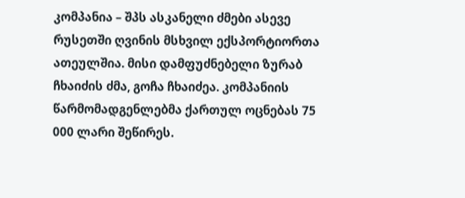კომპანია – შპს ასკანელი ძმები ასევე რუსეთში ღვინის მსხვილ ექსპორტიორთა ათეულშია. მისი დამფუძნებელი ზურაბ ჩხაიძის ძმა, გოჩა ჩხაიძეა. კომპანიის წარმომადგენლებმა ქართულ ოცნებას 75 000 ლარი შეწირეს.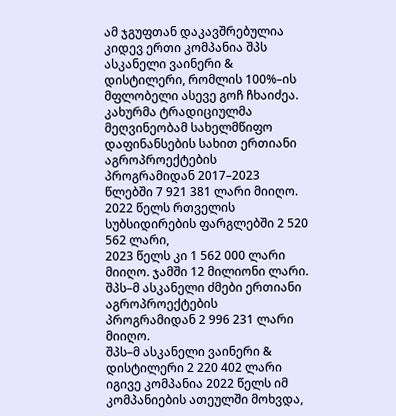ამ ჯგუფთან დაკავშრებულია კიდევ ერთი კომპანია შპს ასკანელი ვაინერი & დისტილერი, რომლის 100%–ის მფლობელი ასევე გოჩ ჩხაიძეა.
კახურმა ტრადიციულმა მეღვინეობამ სახელმწიფო დაფინანსების სახით ერთიანი აგროპროექტების პროგრამიდან 2017–2023 წლებში 7 921 381 ლარი მიიღო.
2022 წელს რთველის სუბსიდირების ფარგლებში 2 520 562 ლარი,
2023 წელს კი 1 562 000 ლარი მიიღო. ჯამში 12 მილიონი ლარი.
შპს–მ ასკანელი ძმები ერთიანი აგროპროექტების პროგრამიდან 2 996 231 ლარი მიიღო.
შპს–მ ასკანელი ვაინერი & დისტილერი 2 220 402 ლარი
იგივე კომპანია 2022 წელს იმ კომპანიების ათეულში მოხვდა,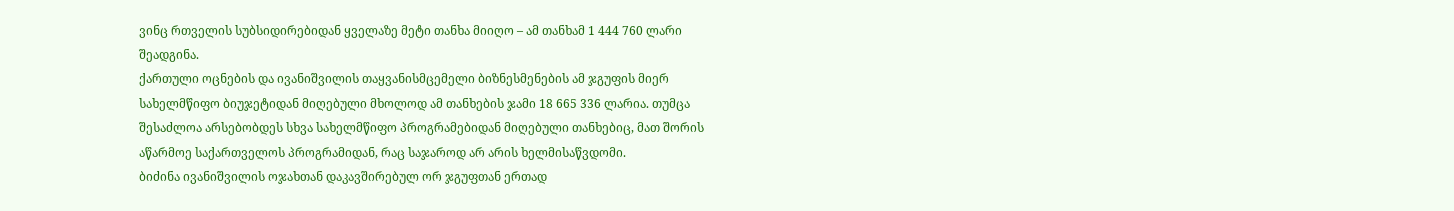ვინც რთველის სუბსიდირებიდან ყველაზე მეტი თანხა მიიღო – ამ თანხამ 1 444 760 ლარი შეადგინა.
ქართული ოცნების და ივანიშვილის თაყვანისმცემელი ბიზნესმენების ამ ჯგუფის მიერ სახელმწიფო ბიუჯეტიდან მიღებული მხოლოდ ამ თანხების ჯამი 18 665 336 ლარია. თუმცა შესაძლოა არსებობდეს სხვა სახელმწიფო პროგრამებიდან მიღებული თანხებიც, მათ შორის აწარმოე საქართველოს პროგრამიდან, რაც საჯაროდ არ არის ხელმისაწვდომი.
ბიძინა ივანიშვილის ოჯახთან დაკავშირებულ ორ ჯგუფთან ერთად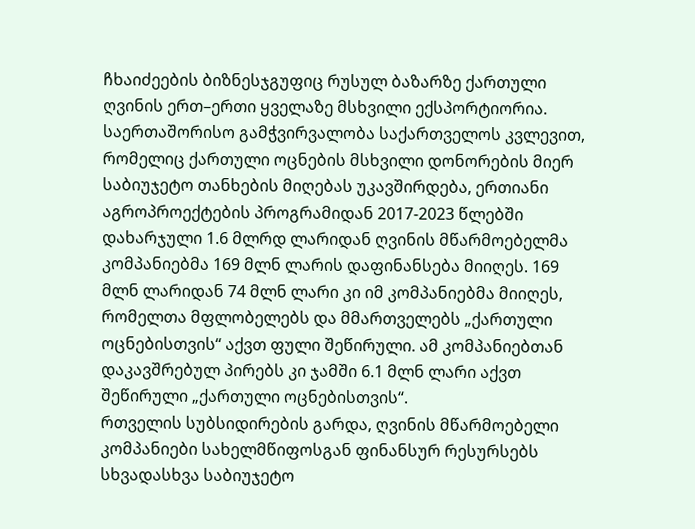ჩხაიძეების ბიზნესჯგუფიც რუსულ ბაზარზე ქართული ღვინის ერთ–ერთი ყველაზე მსხვილი ექსპორტიორია.
საერთაშორისო გამჭვირვალობა საქართველოს კვლევით, რომელიც ქართული ოცნების მსხვილი დონორების მიერ საბიუჯეტო თანხების მიღებას უკავშირდება, ერთიანი აგროპროექტების პროგრამიდან 2017-2023 წლებში დახარჯული 1.6 მლრდ ლარიდან ღვინის მწარმოებელმა კომპანიებმა 169 მლნ ლარის დაფინანსება მიიღეს. 169 მლნ ლარიდან 74 მლნ ლარი კი იმ კომპანიებმა მიიღეს, რომელთა მფლობელებს და მმართველებს „ქართული ოცნებისთვის“ აქვთ ფული შეწირული. ამ კომპანიებთან დაკავშრებულ პირებს კი ჯამში 6.1 მლნ ლარი აქვთ შეწირული „ქართული ოცნებისთვის“.
რთველის სუბსიდირების გარდა, ღვინის მწარმოებელი კომპანიები სახელმწიფოსგან ფინანსურ რესურსებს სხვადასხვა საბიუჯეტო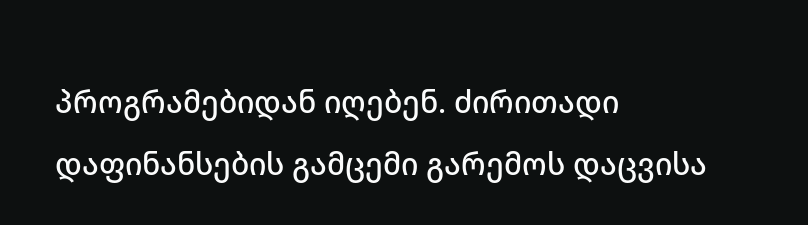პროგრამებიდან იღებენ. ძირითადი დაფინანსების გამცემი გარემოს დაცვისა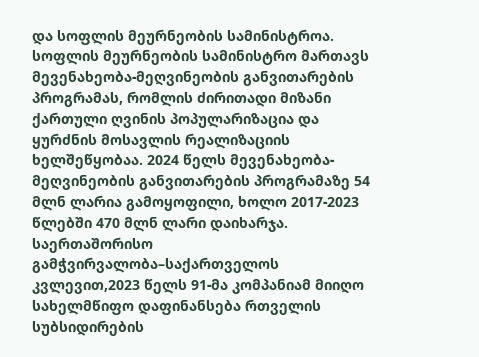და სოფლის მეურნეობის სამინისტროა. სოფლის მეურნეობის სამინისტრო მართავს მევენახეობა-მეღვინეობის განვითარების პროგრამას, რომლის ძირითადი მიზანი ქართული ღვინის პოპულარიზაცია და ყურძნის მოსავლის რეალიზაციის ხელშეწყობაა. 2024 წელს მევენახეობა-მეღვინეობის განვითარების პროგრამაზე 54 მლნ ლარია გამოყოფილი, ხოლო 2017-2023 წლებში 470 მლნ ლარი დაიხარჯა.
საერთაშორისო გამჭვირვალობა–საქართველოს კვლევით,2023 წელს 91-მა კომპანიამ მიიღო სახელმწიფო დაფინანსება რთველის სუბსიდირების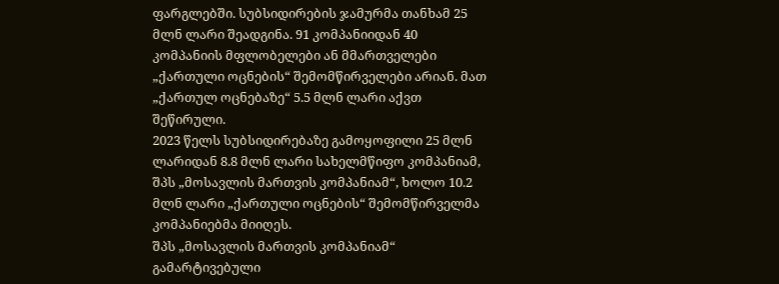ფარგლებში. სუბსიდირების ჯამურმა თანხამ 25 მლნ ლარი შეადგინა. 91 კომპანიიდან 40 კომპანიის მფლობელები ან მმართველები „ქართული ოცნების“ შემომწირველები არიან. მათ „ქართულ ოცნებაზე“ 5.5 მლნ ლარი აქვთ შეწირული.
2023 წელს სუბსიდირებაზე გამოყოფილი 25 მლნ ლარიდან 8.8 მლნ ლარი სახელმწიფო კომპანიამ, შპს „მოსავლის მართვის კომპანიამ“, ხოლო 10.2 მლნ ლარი „ქართული ოცნების“ შემომწირველმა კომპანიებმა მიიღეს.
შპს „მოსავლის მართვის კომპანიამ“ გამარტივებული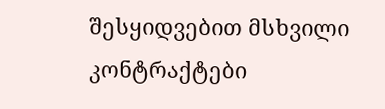შესყიდვებით მსხვილი კონტრაქტები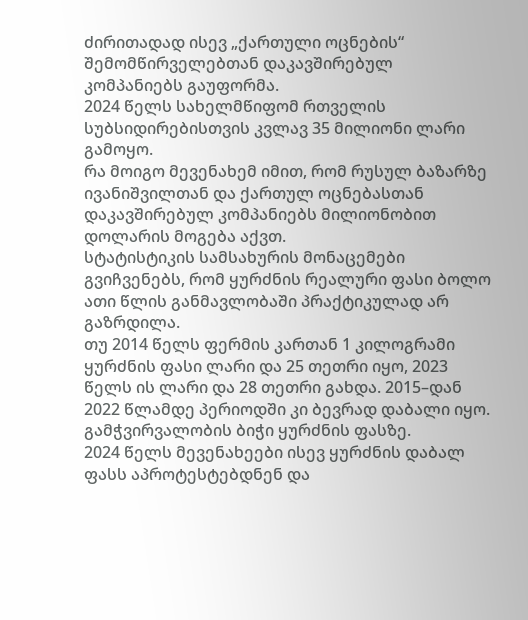ძირითადად ისევ „ქართული ოცნების“ შემომწირველებთან დაკავშირებულ კომპანიებს გაუფორმა.
2024 წელს სახელმწიფომ რთველის სუბსიდირებისთვის კვლავ 35 მილიონი ლარი გამოყო.
რა მოიგო მევენახემ იმით, რომ რუსულ ბაზარზე ივანიშვილთან და ქართულ ოცნებასთან დაკავშირებულ კომპანიებს მილიონობით დოლარის მოგება აქვთ.
სტატისტიკის სამსახურის მონაცემები გვიჩვენებს, რომ ყურძნის რეალური ფასი ბოლო ათი წლის განმავლობაში პრაქტიკულად არ გაზრდილა.
თუ 2014 წელს ფერმის კართან 1 კილოგრამი ყურძნის ფასი ლარი და 25 თეთრი იყო, 2023 წელს ის ლარი და 28 თეთრი გახდა. 2015–დან 2022 წლამდე პერიოდში კი ბევრად დაბალი იყო.
გამჭვირვალობის ბიჭი ყურძნის ფასზე.
2024 წელს მევენახეები ისევ ყურძნის დაბალ ფასს აპროტესტებდნენ და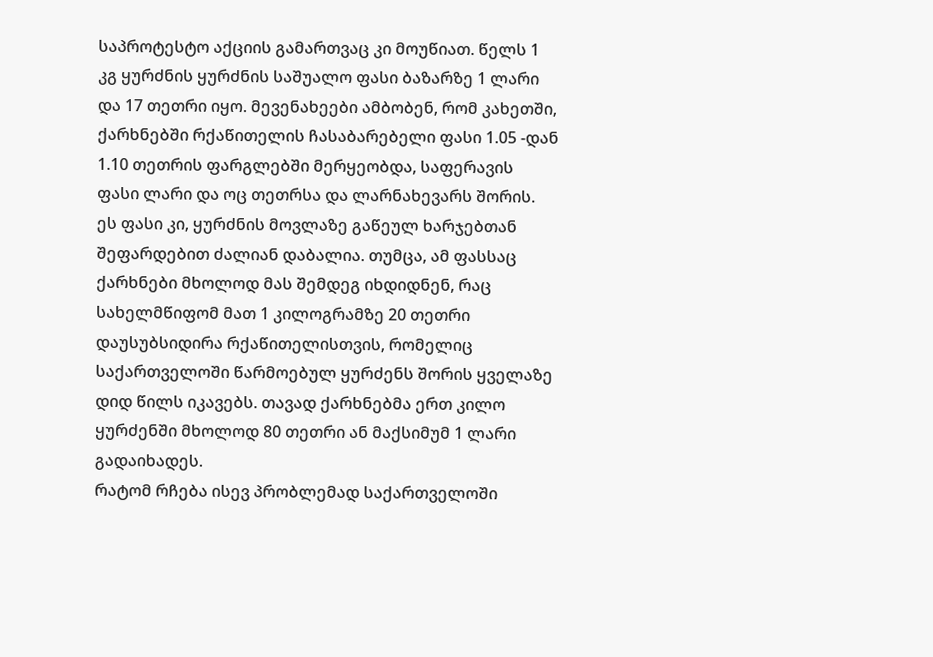საპროტესტო აქციის გამართვაც კი მოუწიათ. წელს 1 კგ ყურძნის ყურძნის საშუალო ფასი ბაზარზე 1 ლარი და 17 თეთრი იყო. მევენახეები ამბობენ, რომ კახეთში, ქარხნებში რქაწითელის ჩასაბარებელი ფასი 1.05 -დან 1.10 თეთრის ფარგლებში მერყეობდა, საფერავის ფასი ლარი და ოც თეთრსა და ლარნახევარს შორის. ეს ფასი კი, ყურძნის მოვლაზე გაწეულ ხარჯებთან შეფარდებით ძალიან დაბალია. თუმცა, ამ ფასსაც ქარხნები მხოლოდ მას შემდეგ იხდიდნენ, რაც სახელმწიფომ მათ 1 კილოგრამზე 20 თეთრი დაუსუბსიდირა რქაწითელისთვის, რომელიც საქართველოში წარმოებულ ყურძენს შორის ყველაზე დიდ წილს იკავებს. თავად ქარხნებმა ერთ კილო ყურძენში მხოლოდ 80 თეთრი ან მაქსიმუმ 1 ლარი გადაიხადეს.
რატომ რჩება ისევ პრობლემად საქართველოში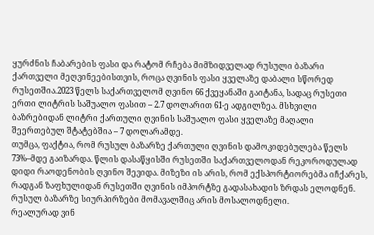ყურძნის ჩაბარების ფასი და რატომ რჩება მიმზიდველად რუსული ბაზარი ქართველი მეღვინეებისთვის, როცა ღვინის ფასი ყველაზე დაბალი სწორედ რუსეთშია.2023 წელს საქართველომ ღვინო 66 ქვეყანაში გაიტანა, სადაც რუსეთი ერთი ლიტრის საშუალო ფასით – 2.7 დოლარით 61-ე ადგილზეა. მსხვილი ბაზრებიდან ლიტრი ქართული ღვინის საშუალო ფასი ყველაზე მაღალი შეერთებულ შტატებშია – 7 დოლარამდე.
თუმცა, ფაქტია, რომ რუსულ ბაზარზე ქართული ღვინის დამოკიდებულება წელს 73%–მდე გაიზარდა. წლის დასაწყისში რუსეთში საქართველოდან რეკოროდულად დიდი რაოდენობის ღვინო შევიდა. მიზეზი ის არის, რომ ექსპორტიორებმა იჩქარეს, რადგან ზაფხულიდან რუსეთში ღვინის იმპორტზე გადასახადის ზრდას ელოდნენ. რუსულ ბაზარზე სიურპირზები მომავალშიც არის მოსალოდნელი.
რეალურად ვინ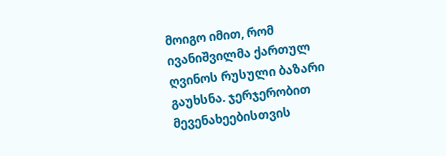მოიგო იმით, რომ ივანიშვილმა ქართულ ღვინოს რუსული ბაზარი გაუხსნა. ჯერჯერობით მევენახეებისთვის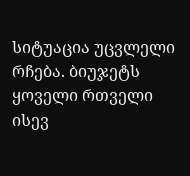სიტუაცია უცვლელი რჩება. ბიუჯეტს ყოველი რთველი ისევ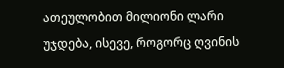ათეულობით მილიონი ლარი უჯდება, ისევე, როგორც ღვინის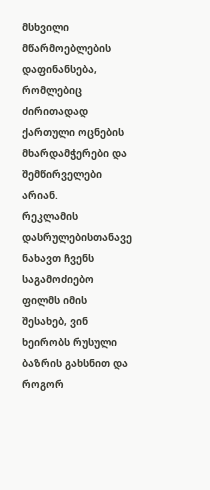მსხვილი მწარმოებლების დაფინანსება, რომლებიც ძირითადად ქართული ოცნების მხარდამჭერები და შემწირველები არიან.
რეკლამის დასრულებისთანავე ნახავთ ჩვენს საგამოძიებო ფილმს იმის შესახებ, ვინ ხეირობს რუსული ბაზრის გახსნით და როგორ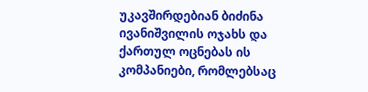უკავშირდებიან ბიძინა ივანიშვილის ოჯახს და ქართულ ოცნებას ის კომპანიები, რომლებსაც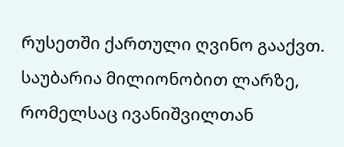რუსეთში ქართული ღვინო გააქვთ. საუბარია მილიონობით ლარზე, რომელსაც ივანიშვილთან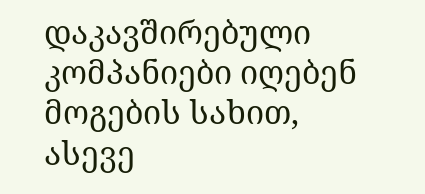დაკავშირებული კომპანიები იღებენ მოგების სახით, ასევე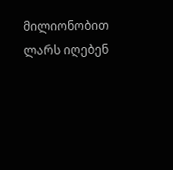მილიონობით ლარს იღებენ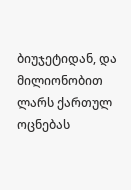ბიუჯეტიდან, და მილიონობით ლარს ქართულ ოცნებას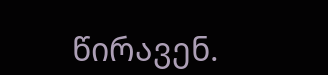წირავენ.